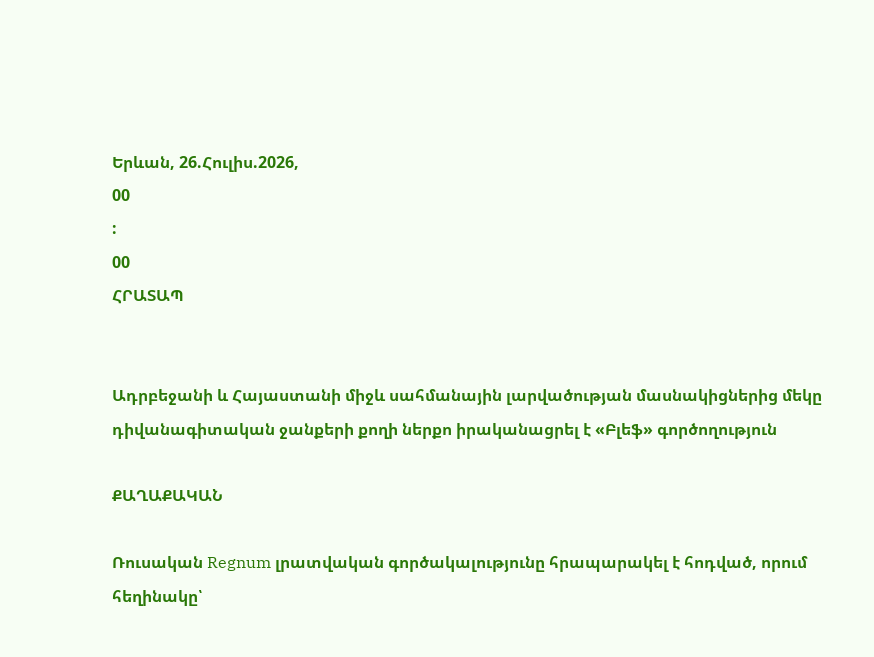Երևան, 26.Հուլիս.2026,
00
:
00
ՀՐԱՏԱՊ


Ադրբեջանի և Հայաստանի միջև սահմանային լարվածության մասնակիցներից մեկը դիվանագիտական ջանքերի քողի ներքո իրականացրել է «Բլեֆ» գործողություն

ՔԱՂԱՔԱԿԱՆ

Ռուսական Regnum լրատվական գործակալությունը հրապարակել է հոդված, որում հեղինակը՝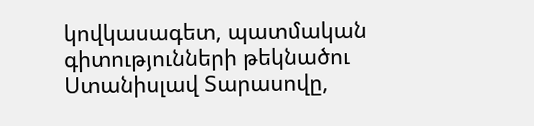կովկասագետ, պատմական գիտությունների թեկնածու Ստանիսլավ Տարասովը,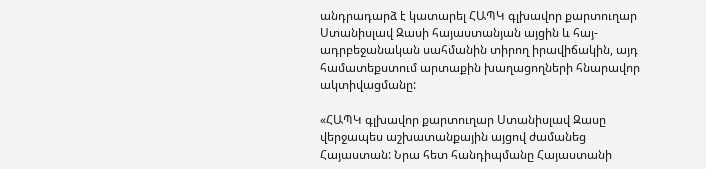անդրադարձ է կատարել ՀԱՊԿ գլխավոր քարտուղար Ստանիսլավ Զասի հայաստանյան այցին և հայ-ադրբեջանական սահմանին տիրող իրավիճակին, այդ համատեքստում արտաքին խաղացողների հնարավոր ակտիվացմանը:

«ՀԱՊԿ գլխավոր քարտուղար Ստանիսլավ Զասը վերջապես աշխատանքային այցով ժամանեց Հայաստան: Նրա հետ հանդիպմանը Հայաստանի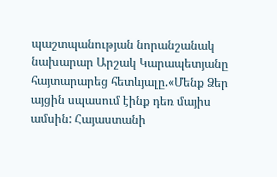պաշտպանության նորանշանակ նախարար Արշակ Կարապետյանը հայտարարեց հետևյալը.«Մենք Ձեր այցին սպասում էինք դեռ մայիս ամսին: Հայաստանի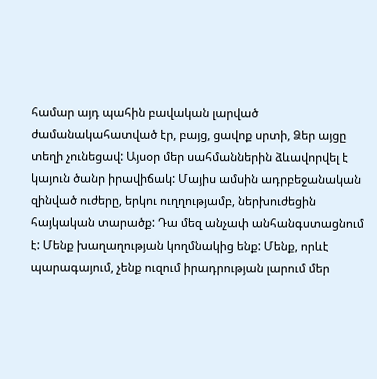համար այդ պահին բավական լարված ժամանակահատված էր, բայց, ցավոք սրտի, Ձեր այցը տեղի չունեցավ: Այսօր մեր սահմաններին ձևավորվել է կայուն ծանր իրավիճակ: Մայիս ամսին ադրբեջանական զինված ուժերը, երկու ուղղությամբ, ներխուժեցին հայկական տարածք: Դա մեզ անչափ անհանգստացնում է: Մենք խաղաղության կողմնակից ենք: Մենք, որևէ պարագայում, չենք ուզում իրադրության լարում մեր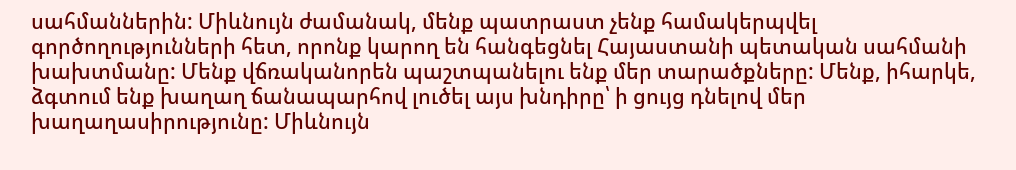սահմաններին: Միևնույն ժամանակ, մենք պատրաստ չենք համակերպվել գործողությունների հետ, որոնք կարող են հանգեցնել Հայաստանի պետական սահմանի խախտմանը: Մենք վճռականորեն պաշտպանելու ենք մեր տարածքները: Մենք, իհարկե, ձգտում ենք խաղաղ ճանապարհով լուծել այս խնդիրը՝ ի ցույց դնելով մեր խաղաղասիրությունը: Միևնույն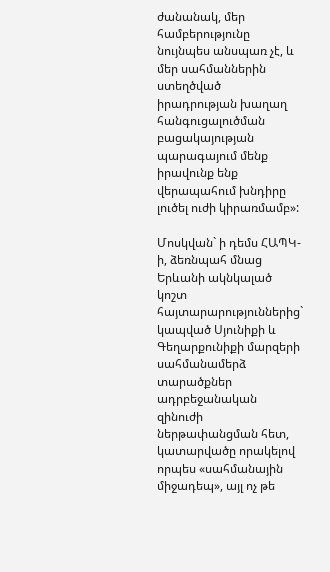ժանանակ, մեր համբերությունը նույնպես անսպառ չէ, և մեր սահմաններին ստեղծված իրադրության խաղաղ հանգուցալուծման բացակայության պարագայում մենք իրավունք ենք վերապահում խնդիրը լուծել ուժի կիրառմամբ»:

Մոսկվան` ի դեմս ՀԱՊԿ-ի, ձեռնպահ մնաց Երևանի ակնկալած կոշտ հայտարարություններից` կապված Սյունիքի և Գեղարքունիքի մարզերի սահմանամերձ տարածքներ ադրբեջանական զինուժի ներթափանցման հետ, կատարվածը որակելով որպես «սահմանային միջադեպ», այլ ոչ թե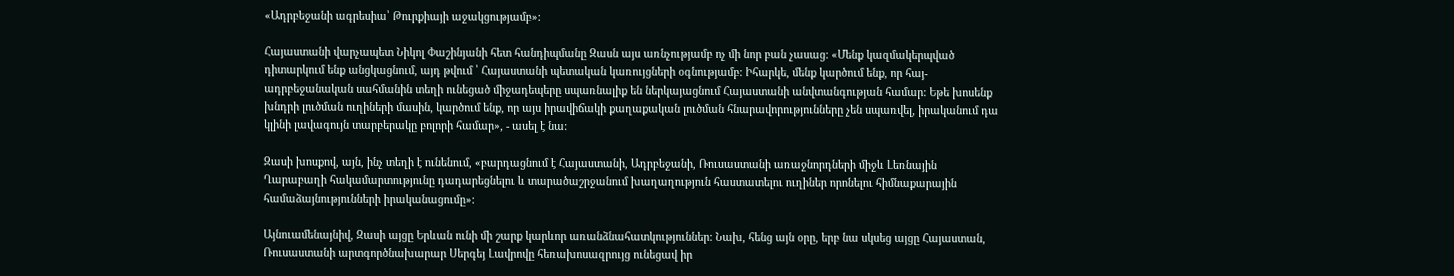«Ադրբեջանի ագրեսիա՝ Թուրքիայի աջակցությամբ»:

Հայաստանի վարչապետ Նիկոլ Փաշինյանի հետ հանդիպմանը Զասն այս առնչությամբ ոչ մի նոր բան չասաց: «Մենք կազմակերպված դիտարկում ենք անցկացնում, այդ թվում ՝ Հայաստանի պետական կառույցների օգնությամբ: Իհարկե, մենք կարծում ենք, որ հայ-ադրբեջանական սահմանին տեղի ունեցած միջադեպերը սպառնալիք են ներկայացնում Հայաստանի անվտանգության համար: Եթե խոսենք խնդրի լուծման ուղիների մասին, կարծում ենք, որ այս իրավիճակի քաղաքական լուծման հնարավորությունները չեն սպառվել, իրականում դա կլինի լավագույն տարբերակը բոլորի համար», - ասել է նա:

Զասի խոսքով, այն, ինչ տեղի է ունենում, «բարդացնում է Հայաստանի, Ադրբեջանի, Ռուսաստանի առաջնորդների միջև Լեռնային Ղարաբաղի հակամարտությունը դադարեցնելու և տարածաշրջանում խաղաղություն հաստատելու ուղիներ որոնելու հիմնաքարային համաձայնությունների իրականացումը»:

Այնուամենայնիվ, Զասի այցը Երևան ունի մի շարք կարևոր առանձնահատկություններ: Նախ, հենց այն օրը, երբ նա սկսեց այցը Հայաստան, Ռուսաստանի արտգործնախարար Սերգեյ Լավրովը հեռախոսազրույց ունեցավ իր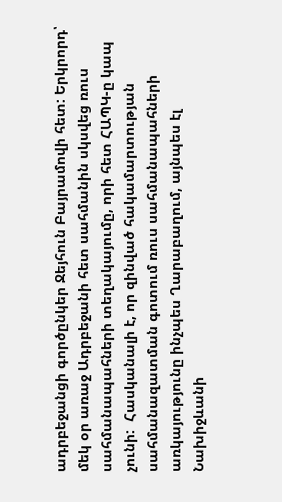ադրբեջանցի գործընկեր Ջեյհուն Բայրամովի հետ: Երկրորդ՝ մեկ օր առաջ Ադրբեջանի հետ սահմանին սկսվեց ռուս սահմանապահների տեղակայումը, որի հետ ՀԱՊԿ-ը կապ չունի:  Հասկանալի է, որ զինված հակամարտության սահմանազատման գոտում ռուս սահմանապահների առկայությունը ինչպես Ղարաբաղում, այնպես էլ Նախիջևանի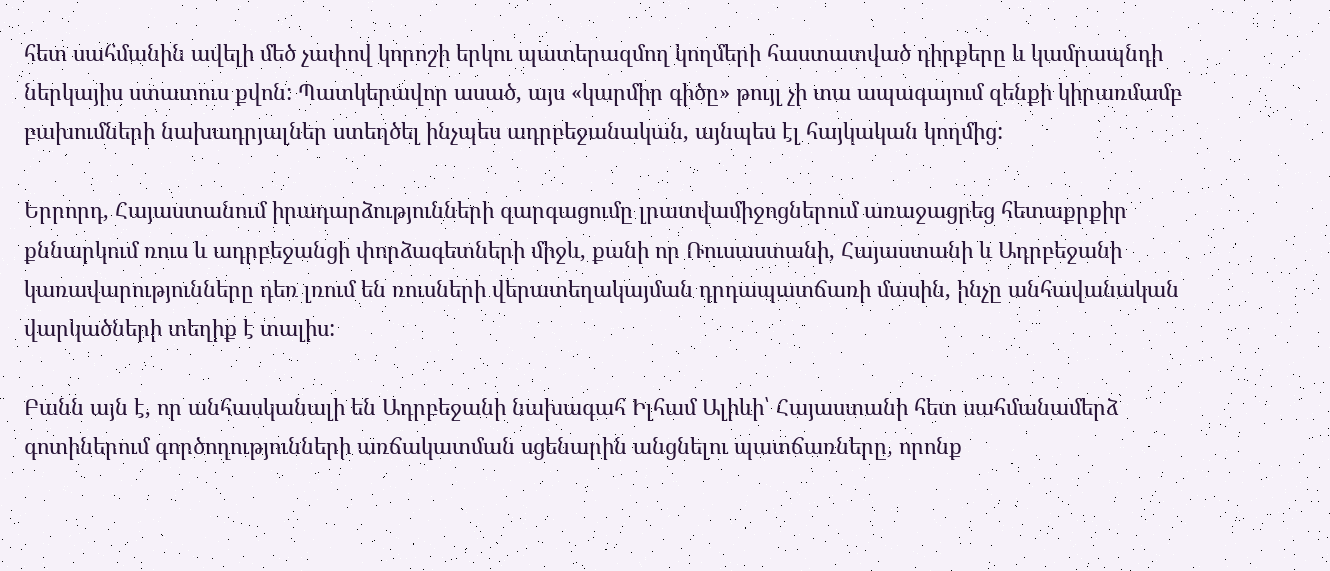հետ սահմանին ավելի մեծ չափով կորոշի երկու պատերազմող կողմերի հաստատված դիրքերը և կամրապնդի ներկայիս ստատուս քվոն: Պատկերավոր ասած, այս «կարմիր գիծը» թույլ չի տա ապագայում զենքի կիրառմամբ բախումների նախադրյալներ ստեղծել ինչպես ադրբեջանական, այնպես էլ հայկական կողմից:

Երրորդ, Հայաստանում իրադարձությունների զարգացումը լրատվամիջոցներում առաջացրեց հետաքրքիր քննարկում ռուս և ադրբեջանցի փորձագետների միջև, քանի որ Ռուսաստանի, Հայաստանի և Ադրբեջանի կառավարությունները դեռ լռում են ռուսների վերատեղակայման դրդապատճառի մասին, ինչը անհավանական վարկածների տեղիք է տալիս:

Բանն այն է, որ անհասկանալի են Ադրբեջանի նախագահ Իլհամ Ալիևի՝ Հայաստանի հետ սահմանամերձ գոտիներում գործողությունների առճակատման սցենարին անցնելու պատճառները, որոնք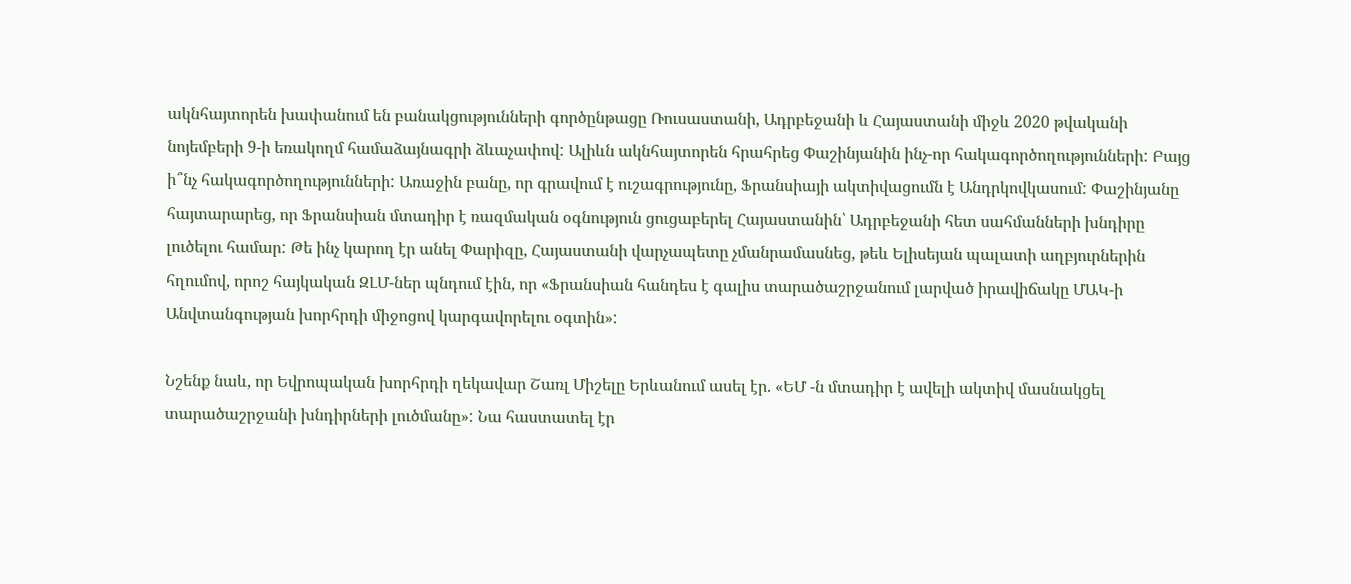ակնհայտորեն խափանում են բանակցությունների գործընթացը Ռուսաստանի, Ադրբեջանի և Հայաստանի միջև 2020 թվականի նոյեմբերի 9-ի եռակողմ համաձայնագրի ձևաչափով: Ալիևն ակնհայտորեն հրահրեց Փաշինյանին ինչ-որ հակագործողությունների: Բայց ի՞նչ հակագործողությունների: Առաջին բանը, որ գրավում է ուշագրությունը, Ֆրանսիայի ակտիվացումն է Անդրկովկասում: Փաշինյանը հայտարարեց, որ Ֆրանսիան մտադիր է ռազմական օգնություն ցուցաբերել Հայաստանին՝ Ադրբեջանի հետ սահմանների խնդիրը լուծելու համար: Թե ինչ կարող էր անել Փարիզը, Հայաստանի վարչապետը չմանրամասնեց, թեև Ելիսեյան պալատի աղբյուրներին հղումով, որոշ հայկական ԶԼՄ-ներ պնդում էին, որ «Ֆրանսիան հանդես է գալիս տարածաշրջանում լարված իրավիճակը ՄԱԿ-ի Անվտանգության խորհրդի միջոցով կարգավորելու օգտին»:

Նշենք նաև, որ Եվրոպական խորհրդի ղեկավար Շառլ Միշելը Երևանում ասել էր. «ԵՄ -ն մտադիր է ավելի ակտիվ մասնակցել տարածաշրջանի խնդիրների լուծմանը»: Նա հաստատել էր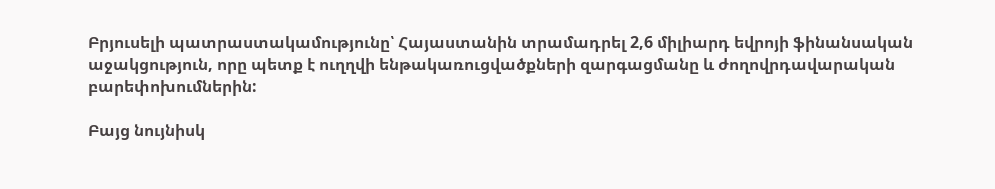Բրյուսելի պատրաստակամությունը՝ Հայաստանին տրամադրել 2,6 միլիարդ եվրոյի ֆինանսական աջակցություն, որը պետք է ուղղվի ենթակառուցվածքների զարգացմանը և ժողովրդավարական բարեփոխումներին:

Բայց նույնիսկ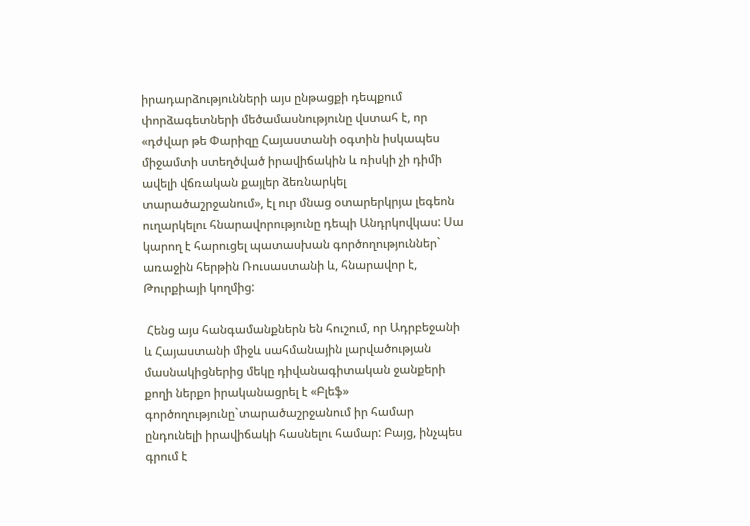իրադարձությունների այս ընթացքի դեպքում փորձագետների մեծամասնությունը վստահ է, որ «դժվար թե Փարիզը Հայաստանի օգտին իսկապես միջամտի ստեղծված իրավիճակին և ռիսկի չի դիմի ավելի վճռական քայլեր ձեռնարկել տարածաշրջանում», էլ ուր մնաց օտարերկրյա լեգեոն ուղարկելու հնարավորությունը դեպի Անդրկովկաս: Սա կարող է հարուցել պատասխան գործողություններ` առաջին հերթին Ռուսաստանի և, հնարավոր է, Թուրքիայի կողմից:

 Հենց այս հանգամանքներն են հուշում, որ Ադրբեջանի և Հայաստանի միջև սահմանային լարվածության մասնակիցներից մեկը դիվանագիտական ջանքերի քողի ներքո իրականացրել է «Բլեֆ» գործողությունը`տարածաշրջանում իր համար ընդունելի իրավիճակի հասնելու համար: Բայց, ինչպես գրում է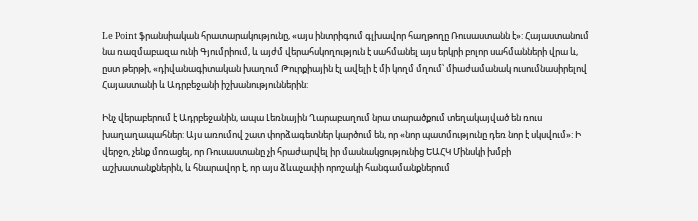Le Point ֆրանսիական հրատարակությունը, «այս ինտրիգում գլխավոր հաղթողը Ռուսաստանն է»: Հայաստանում նա ռազմաբազա ունի Գյումրիում, և այժմ վերահսկողություն է սահմանել այս երկրի բոլոր սահմանների վրա և, ըստ թերթի, «դիվանագիտական խաղում Թուրքիային էլ ավելի է մի կողմ մղում՝ միաժամանակ ուսումնասիրելով Հայաստանի և Ադրբեջանի իշխանություններին:

Ինչ վերաբերում է Ադրբեջանին, ապա Լեռնային Ղարաբաղում նրա տարածքում տեղակայված են ռուս խաղաղապահներ: Այս առումով շատ փորձագետներ կարծում են, որ «նոր պատմությունը դեռ նոր է սկսվում»: Ի վերջո, չենք մոռացել, որ Ռուսաստանը չի հրաժարվել իր մասնակցությունից ԵԱՀԿ Մինսկի խմբի աշխատանքներին, և հնարավոր է, որ այս ձևաչափի որոշակի հանգամանքներում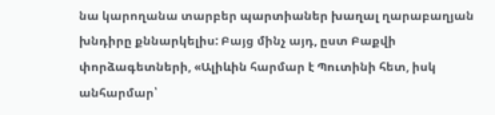նա կարողանա տարբեր պարտիաներ խաղալ ղարաբաղյան խնդիրը քննարկելիս: Բայց մինչ այդ, ըստ Բաքվի փորձագետների, «Ալիևին հարմար է Պուտինի հետ, իսկ անհարմար՝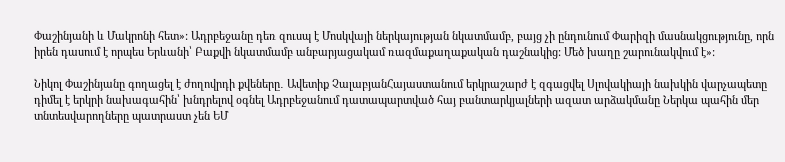Փաշինյանի և Մակրոնի հետ»: Ադրբեջանը դեռ զուսպ է Մոսկվայի ներկայության նկատմամբ, բայց չի ընդունում Փարիզի մասնակցությունը, որն իրեն դասում է որպես Երևանի՝ Բաքվի նկատմամբ անբարյացակամ ռազմաքաղաքական դաշնակից: Մեծ խաղը շարունակվում է»:

Նիկոլ Փաշինյանը գողացել է ժողովրդի քվեները․ Ավետիք ՉալաբյանՀայաստանում երկրաշարժ է զգացվել Սլովակիայի նախկին վարչապետը դիմել է երկրի նախագահին՝ խնդրելով օգնել Ադրբեջանում դատապարտված հայ բանտարկյալների ազատ արձակմանը Ներկա պահին մեր տնտեսվարողները պատրաստ չեն ԵՄ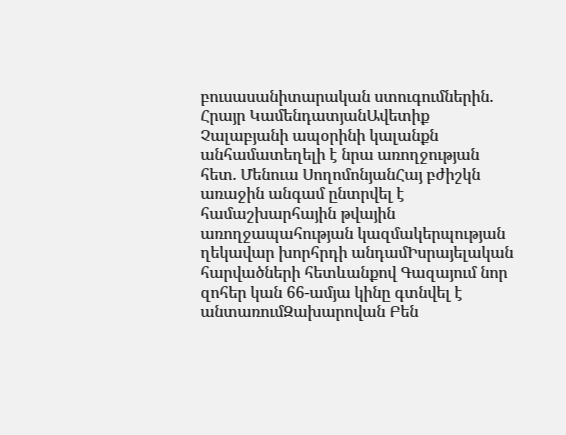բուսասանիտարական ստուգումներին. Հրայր ԿամենդատյանԱվետիք Չալաբյանի ապօրինի կալանքն անհամատեղելի է նրա առողջության հետ. Մենուա ՍողոմոնյանՀայ բժիշկն առաջին անգամ ընտրվել է համաշխարհային թվային առողջապահության կազմակերպության ղեկավար խորհրդի անդամԻսրայելական հարվածների հետևանքով Գազայում նոր զոհեր կան 66-ամյա կինը գտնվել է անտառումԶախարովան Բեն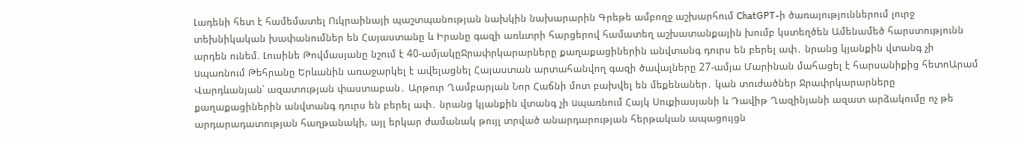Լադենի հետ է համեմատել Ուկրաինայի պաշտպանության նախկին նախարարին Գրեթե ամբողջ աշխարհում ChatGPT-ի ծառայություններում լուրջ տեխնիկական խափանումներ են Հայաստանը և Իրանը գազի առևտրի հարցերով համատեղ աշխատանքային խումբ կստեղծեն Ամենամեծ հարստությունն արդեն ունեմ. Լուսինե Թովմասյանը նշում է 40-ամյակըՋրափրկարարները քաղաքացիներին անվտանգ դուրս են բերել ափ․ նրանց կյանքին վտանգ չի uպառնում Թեհրանը Երևանին առաջարկել է ավելացնել Հայաստան արտահանվող գազի ծավալները 27-ամյա Մարինան մահացել է հարսանիքից հետոԱրամ Վարդևանյան՝ ազատության փաստաբան․ Արթուր Ղամբարյան Նոր Հաճնի մոտ բախվել են մեքենաներ․ կան տուժածներ Ջրափրկարարները քաղաքացիներին անվտանգ դուրս են բերել ափ․ նրանց կյանքին վտանգ չի uպառնում Հայկ Սուքիասյանի և Դավիթ Ղազինյանի ազատ արձակումը ոչ թե արդարադատության հաղթանակի, այլ երկար ժամանակ թույլ տրված անարդարության հերթական ապացույցն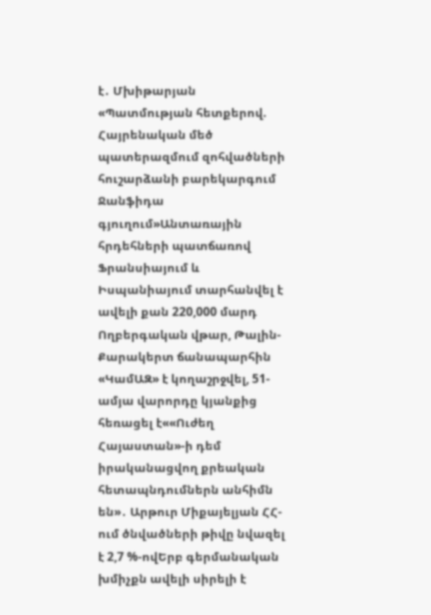է․ Մխիթարյան «Պատմության հետքերով. Հայրենական մեծ պատերազմում զոհվածների հուշարձանի բարեկարգում Ջանֆիդա գյուղում»Անտառային հրդեհների պատճառով Ֆրանսիայում և Իսպանիայում տարհանվել է ավելի քան 220,000 մարդ Ողբերգական վթար, Թալին-Քարակերտ ճանապարհին «ԿամԱԶ» է կողաշրջվել, 51-ամյա վարորդը կյանքից հեռացել է««Ուժեղ Հայաստան»-ի դեմ իրականացվող քրեական հետապնդումներն անհիմն են»․ Արթուր Միքայելյան ՀՀ-ում ծնվածների թիվը նվազել է 2,7 %-ովԵրբ գերմանական խմիչքն ավելի սիրելի է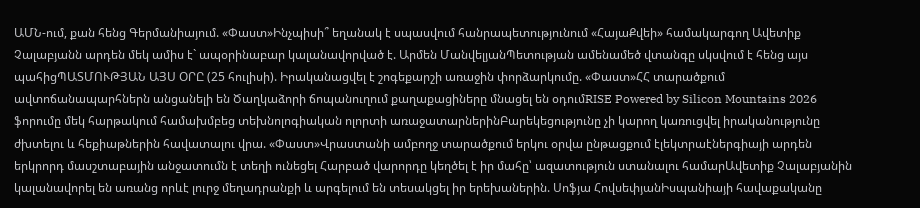ԱՄՆ-ում, քան հենց Գերմանիայում. «Փաստ»Ինչպիսի՞ եղանակ է սպասվում հանրապետությունում «ՀայաՔվեի» համակարգող Ավետիք Չալաբյանն արդեն մեկ ամիս է` ապօրինաբար կալանավորված է. Արմեն ՄանվելյանՊետության ամենամեծ վտանգը սկսվում է հենց այս պահիցՊԱՏՄՈՒԹՅԱՆ ԱՅՍ ՕՐԸ (25 հուլիսի). Իրականացվել է շոգեքարշի առաջին փորձարկումը. «Փաստ»ՀՀ տարածքում ավտոճանապարհներն անցանելի են Ծաղկաձորի ճոպանուղում քաղաքացիները մնացել են օդումRISE Powered by Silicon Mountains 2026 ֆորումը մեկ հարթակում համախմբեց տեխնոլոգիական ոլորտի առաջատարներինԲարեկեցությունը չի կարող կառուցվել իրականությունը ժխտելու և հեքիաթներին հավատալու վրա. «Փաստ»Վրաստանի ամբողջ տարածքում երկու օրվա ընթացքում էլեկտրաէներգիայի արդեն երկրորդ մասշտաբային անջատումն է տեղի ունեցել Հարբած վարորդը կեղծել է իր մահը՝ ազատություն ստանալու համարԱվետիք Չալաբյանին կալանավորել են առանց որևէ լուրջ մեղադրանքի և արգելում են տեսակցել իր երեխաներին. Սոֆյա ՀովսեփյանԻսպանիայի հավաքականը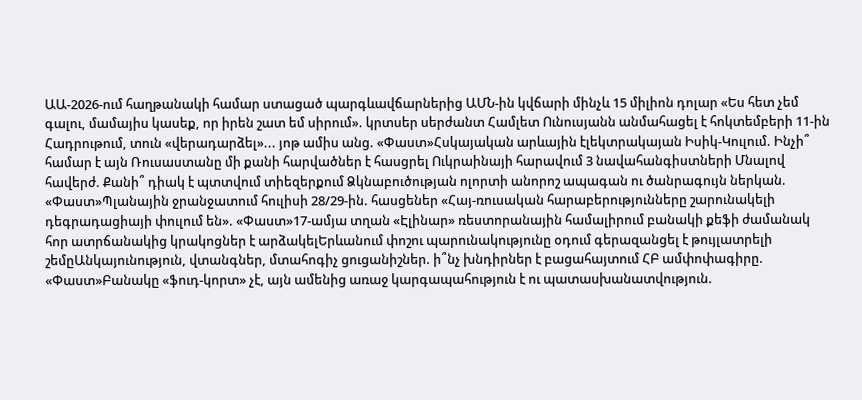ԱԱ-2026-ում հաղթանակի համար ստացած պարգևավճարներից ԱՄՆ-ին կվճարի մինչև 15 միլիոն դոլար «Ես հետ չեմ գալու, մամայիս կասեք, որ իրեն շատ եմ սիրում». կրտսեր սերժանտ Համլետ Ունուսյանն անմահացել է հոկտեմբերի 11-ին Հադրութում, տուն «վերադարձել»... յոթ ամիս անց. «Փաստ»Հսկայական արևային էլեկտրակայան Իսիկ-Կուլում. Ինչի՞ համար է այն Ռուսաստանը մի քանի հարվածներ է հասցրել Ուկրաինայի հարավում 3 նավահանգիստների Մնալով հավերժ. Քանի՞ դիակ է պտտվում տիեզերքում Ձկնաբուծության ոլորտի անորոշ ապագան ու ծանրագույն ներկան. «Փաստ»Պլանային ջրանջատում հուլիսի 28/29-ին. հասցեներ «Հայ-ռուսական հարաբերությունները շարունակելի դեգրադացիայի փուլում են». «Փաստ»17-ամյա տղան «Էլինար» ռեստորանային համալիրում բանակի քեֆի ժամանակ հոր ատրճանակից կրակոցներ է արձակելԵրևանում փոշու պարունակությունը օդում գերազանցել է թույլատրելի շեմըԱնկայունություն, վտանգներ, մտահոգիչ ցուցանիշներ. ի՞նչ խնդիրներ է բացահայտում ՀԲ ամփոփագիրը. «Փաստ»Բանակը «ֆուդ-կորտ» չէ, այն ամենից առաջ կարգապահություն է ու պատասխանատվություն.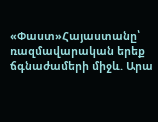«Փաստ»Հայաստանը՝ ռազմավարական երեք ճգնաժամերի միջև. Արա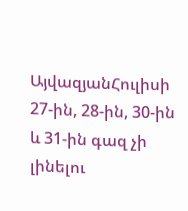ԱյվազյանՀուլիսի 27-ին, 28-ին, 30-ին և 31-ին գազ չի լինելու